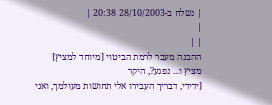| נשלח ב-28/10/2003 20:38 |
|
| |
ההבנה מעבר לרמת הביטוי [מיוחד למציץ]
מציץ ו... נפגע?, היקר
[ידידי, דבריך העבירו אלי תחושות מעולמך, ואני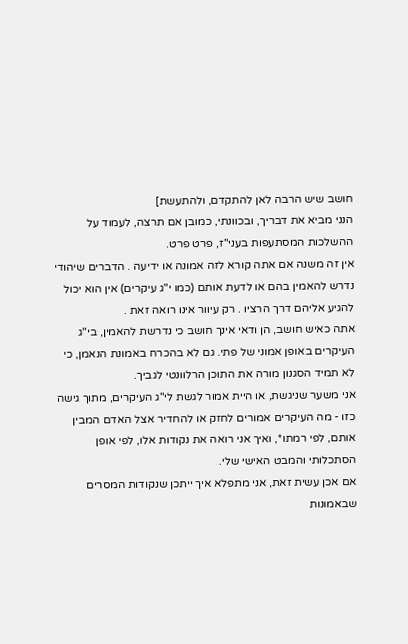חושב שיש הרבה לאן להתקדם, ולהתעשת]
הנני מביא את דבריך, ובכוונתי, כמובן אם תרצה, לעמוד על ההשלכות המסתעפות בעני"ז, פרט פרט.
אין זה משנה אם אתה קורא לזה אמונה או ידיעה . הדברים שיהודי נדרש להאמין בהם או לדעת אותם (כמו י"ג עיקרים) אין הוא יכול להגיע אליהם דרך הרציו . רק עיוור אינו רואה זאת .
אתה כאיש חושב, הן ודאי אינך חושב כי נדרשת להאמין, בי"ג העיקרים באופן אמוני של פתי. גם לא בהכרח באמונת הנאמן, כי לא תמיד הסגנון מורה את התוכן הרלוונטי לגביך.
אני משער שניגשת, או היית אמור לגשת לי"ג העיקרים, מתוך גישה כזו - מה העיקרים אמורים לחזק או להחדיר אצל האדם המבין אותם, לפי רמתו*, ואיך אני רואה את נקודות אלו, לפי אופן הסתכלותי והמבט האישי שלי.
אם אכן עשית זאת, אני מתפלא איך ייתכן שנקודות המסרים שבאמונות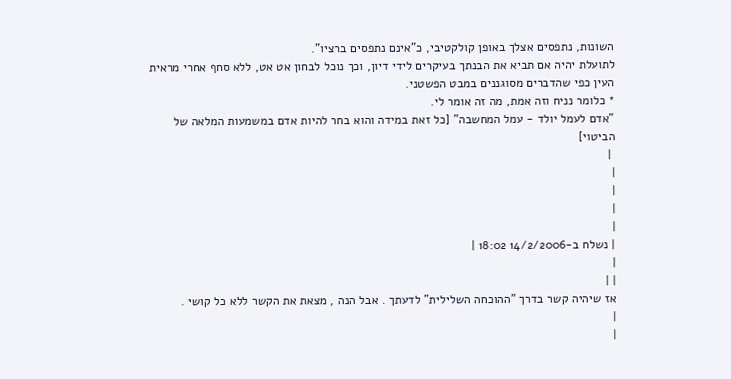השונות, נתפסים אצלך באופן קולקטיבי, כ"אינם נתפסים ברציו".
לתועלת יהיה אם תביא את הבנתך בעיקרים לידי דיון, וכך נוכל לבחון אט אט, ללא סחף אחרי מראית העין כפי שהדברים מסוגננים במבט הפשטני.
* כלומר נניח וזה אמת, מה זה אומר לי.
"אדם לעמל יולד - עמל המחשבה" [כל זאת במידה והוא בחר להיות אדם במשמעות המלאה של הביטוי]
 |
|
|
|
|
| נשלח ב-14/2/2006 18:02 |
|
| |
אז שיהיה קשר בדרך "ההוכחה השלילית" לדעתך . אבל הנה , מצאת את הקשר ללא כל קושי .
|
|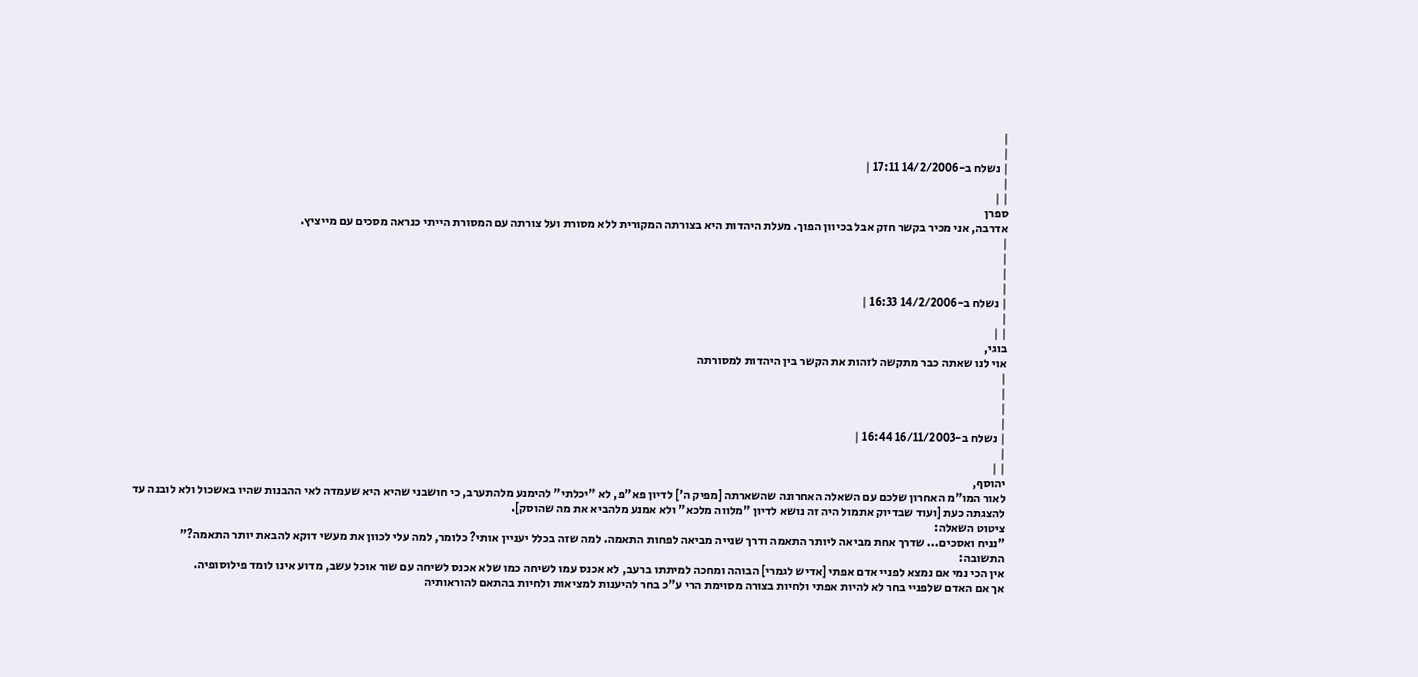|
|
| נשלח ב-14/2/2006 17:11 |
|
| |
ספרן
אדרבה, אני מכיר בקשר חזק אבל בכיוון הפוך. מעלת היהדות היא בצורתה המקורית ללא מסורת ועל צורתה עם המסורת הייתי כנראה מסכים עם מייציץ.
|
|
|
|
| נשלח ב-14/2/2006 16:33 |
|
| |
בוגי,
אוי לנו שאתה כבר מתקשה לזהות את הקשר בין היהדות למסורתה
|
|
|
|
| נשלח ב-16/11/2003 16:44 |
|
| |
יהוסף,
לאור המו"מ האחרון שלכם עם השאלה האחרונה שהשארתה [מפיק ה'] לדיון פא"פ, לא "יכלתי" להימנע מלהתערב, כי חושבני שהיא היא שעמדה לאי ההבנות שהיו באשכול ולא לובנה עד להצגתה כעת [ועוד שבדיוק אתמול היה זה נושא לדיון "מלווה מלכא" ולא אמנע מלהביא את מה שהוסק].
ציטוט השאלה:
"נניח ואסכים... שדרך אחת מביאה ליותר התאמה ודרך שנייה מביאה לפחות התאמה. למה שזה בכלל יעניין אותי? כלומר, למה עלי לכוון את מעשי דוקא להבאת יותר התאמה?"
התשובה:
אין הכי נמי אם נמצא לפניי אדם אפתי [אדיש לגמרי] הבוהה ומחכה למיתתו ברעב, לא אכנס עמו לשיחה כמו שלא אכנס לשיחה עם שור אוכל עשב, מדוע אינו לומד פילוסופיה.
אך אם האדם שלפניי בחר לא להיות אפתי ולחיות בצורה מסוימת הרי ע"כ בחר להיענות למציאות ולחיות בהתאם להוראותיה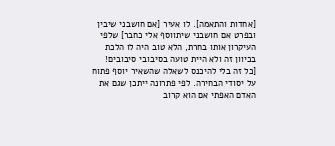[אחדות והתאמה]. לו אעיר [אם חושבני שיבין ובפרט אם חושבני שיתווסף אלי כחבר] שלפי העיקרון אותו בחרת, הלא טוב היה לו הלכת בכיוון זה ולא היית טועה בסיבובי סיבובים!
[כל זה בלי להיכנס לשאלה שהשאיר יוסף פתוח על יסודי הבחירה. לפי פתרונה ייתכן שגם את האדם האפתי אם הוא קרוב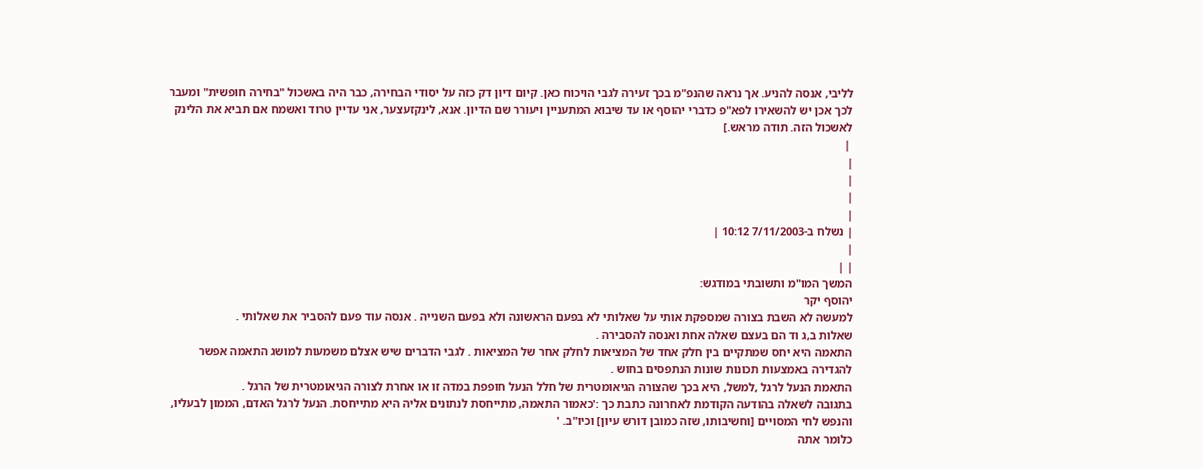לליבי, אנסה להניע. אך נראה שהנפ"מ בכך זעירה לגבי הויכוח כאן. קיום דיון דק כזה על יסודי הבחירה, כבר היה באשכול "בחירה חופשית" ומעבר לכך אכן יש להשאירו לפא"פ כדברי יהוסף או עד שיבוא המתעניין ויעורר שם הדיון. אנא, לינקזעצער, אני עדיין טרוד ואשמח אם תביא את הלינק לאשכול הזה. תודה מראש.]
 |
|
|
|
|
| נשלח ב-7/11/2003 10:12 |
|
| |
המשך המו"מ ותשובתי במודגש:
יהוסף יקר
למעשה לא השבת בצורה שמספקת אותי על שאלותי לא בפעם הראשונה ולא בפעם השנייה . אנסה עוד פעם להסביר את שאלותי .
שאלות ב,ג וד הם בעצם שאלה אחת ואנסה להסבירה .
התאמה היא יחס שמתקיים בין חלק אחד של המציאות לחלק אחר של המציאות . לגבי הדברים שיש אצלם משמעות למושג התאמה אפשר להגדירה באמצעות תכונות שונות הנתפסים בחוש .
התאמת הנעל לרגל ,למשל, היא בכך שהצורה הגיאומטרית של חלל הנעל חופפת במדה זו או אחרת לצורה הגיאומטרית של הרגל .
בתגובה לשאלה בהודעה הקודמת לאחרונה כתבת כך :'כאמור התאמה, מתייחסת לנתונים אליה היא מתייחסת. הנעל לרגל האדם, הממון לבעליו, והנפש לחי המסויים [וחשיבותו, שזה כמובן דורש עיון] וכיו"ב. '
כלומר אתה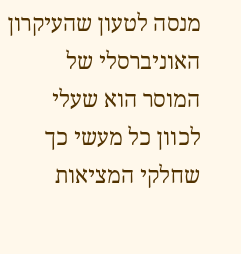מנסה לטעון שהעיקרון האוניברסלי של המוסר הוא שעלי לכוון כל מעשי כך שחלקי המציאות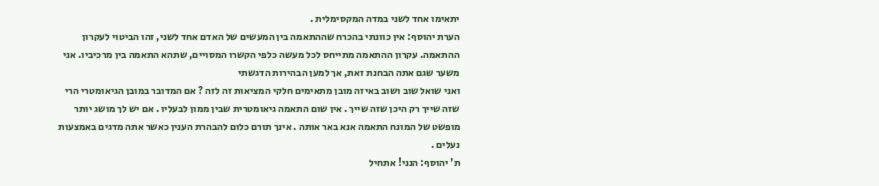יתאימו אחד לשני במדה המקסימלית .
הערת יהוסף: אין כוונתי בהכרח שההתאמה בין המעשים של האדם אחד לשני, זהו הביטוי לעקרון ההתאמה. עקרון ההתאמה מתייחס לכל מעשה כלפי הקשרו המסויים, שתהא התאמה בין מרכיביו. אני משער שגם אתה הבחנת זאת, אך למען הבהירות הדגשתי
ואני שואל שוב ושוב באיזה מובן מתאימים חלקי המציאות זה לזה ? אם המדובר במובן הגיאומטרי הרי שזה שייך רק היכן שזה שייך . אין שום התאמה גיאומטרית שבין ממון לבעליו . אם יש לך מושג יותר מופשט של המונח התאמה אנא באר אותה . אינך תורם כלום להבהרת הענין כאשר אתה מדגים באמצעות נעלים .
ת' יהוסף: הנני! אתחיל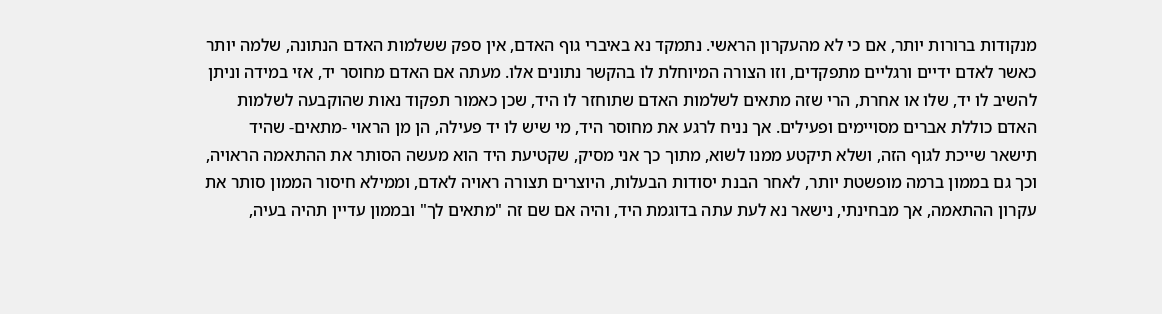מנקודות ברורות יותר, אם כי לא מהעקרון הראשי. נתמקד נא באיברי גוף האדם, אין ספק ששלמות האדם הנתונה, שלמה יותר כאשר לאדם ידיים ורגליים מתפקדים, וזו הצורה המיוחלת לו בהקשר נתונים אלו. מעתה אם האדם מחוסר יד, אזי במידה וניתן להשיב לו יד, שלו או אחרת, הרי שזה מתאים לשלמות האדם שתוחזר לו היד, שכן כאמור תפקוד נאות שהוקבעה לשלמות האדם כוללת אברים מסויימים ופעילים. אך נניח לרגע את מחוסר היד, מי שיש לו יד פעילה, הן מן הראוי -מתאים- שהיד תישאר שייכת לגוף הזה, ושלא תיקטע ממנו לשוא, מתוך כך אני מסיק, שקטיעת היד הוא מעשה הסותר את ההתאמה הראויה, וכך גם בממון ברמה מופשטת יותר, לאחר הבנת יסודות הבעלות, היוצרים תצורה ראויה לאדם, וממילא חיסור הממון סותר את עקרון ההתאמה, אך מבחינתי, נישאר נא לעת עתה בדוגמת היד, והיה אם שם זה "מתאים לך" ובממון עדיין תהיה בעיה,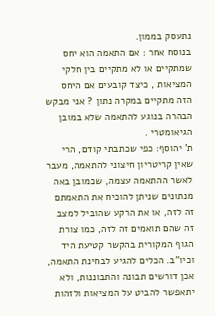נתעסק בממון.
בנוסח אחר : אם התאמה הוא יחס שמתקיים או לא מתקיים בין חלקי המציאות , כיצד קובעים אם היחס הזה מתקיים במקרה נתון ? אני מבקש הבהרה בנוגע להתאמה שלא במובן הגיאומטרי .
ת' יהוסף: כפי שכתבתי קודם, הרי שאין קריטריון חיצוני להתאמה, מעבר לאשר ההתאמה עצמה, שכמובן באה מנתונים שניתן להוכיח את התאמתם זה לזה, או את הרקע שהוביל למצב זה שהם תואמים זה לזה, כמו צורת הגוף המקורית בהקשר קטיעת היד וכיו"ב. הכלים להגיע לבחינת התאמה, אכן דורשים תבונה והתבוננות, ולא יתאפשר להביט על המציאות ולזהות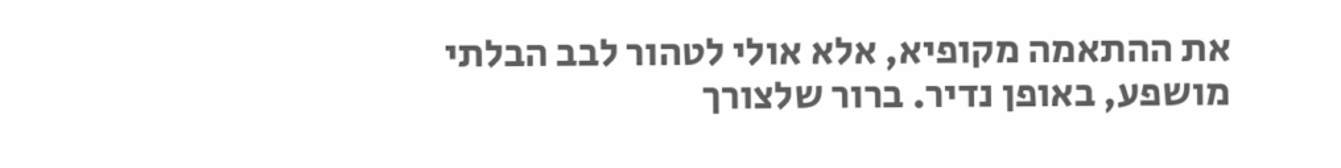את ההתאמה מקופיא, אלא אולי לטהור לבב הבלתי מושפע, באופן נדיר. ברור שלצורך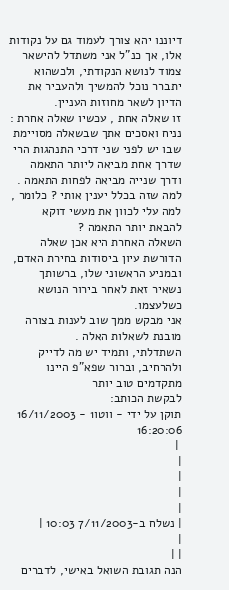דיוננו יהא צורך לעמוד גם על נקודות אלו, אך כנ"ל אני משתדל להישאר צמוד לנושא הנקודתי, ולכשהוא יתברר נוכל להמשיך ולהעביר את הדיון לשאר מחוזות העניין.
זו שאלה אחת , עכשיו שאלה אחרת :
נניח ואסכים אתך שבשאלה מסויימת שבו יש לפני שני דרכי התנהגות הרי שדרך אחת מביאה ליותר התאמה ודרך שנייה מביאה לפחות התאמה . למה שזה בכלל יענין אותי ? כלומר , למה עלי לכוון את מעשי דוקא להבאת יותר התאמה ?
השאלה האחרת היא אכן שאלה הדורשת עיון ביסודות בחירת האדם, ובמניע הראשוני שלו, ברשותך נשאיר זאת לאחר בירור הנושא כשלעצמו.
אני מבקש ממך שוב לענות בצורה מובנת לשאלות האלה .
השתדלתי, ותמיד יש מה לדייק ולהרחיב, וברור שפא"פ היינו מתקדמים טוב יותר
לבקשת הכותב:
תוקן על ידי - ווטו1 - 16/11/2003 16:20:06
 |
|
|
|
|
| נשלח ב-7/11/2003 10:03 |
|
| |
הנה תגובת השואל באישי, לדברים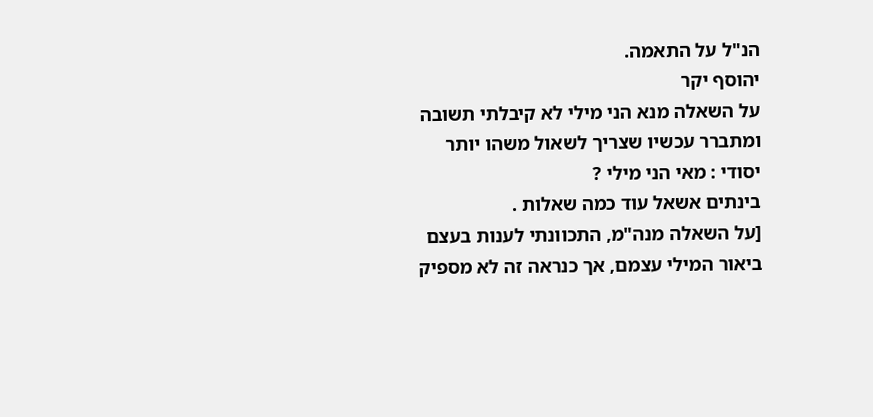הנ"ל על התאמה.
יהוסף יקר
על השאלה מנא הני מילי לא קיבלתי תשובה ומתברר עכשיו שצריך לשאול משהו יותר יסודי : מאי הני מילי ?
בינתים אשאל עוד כמה שאלות .
[על השאלה מנה"מ, התכוונתי לענות בעצם ביאור המילי עצמם, אך כנראה זה לא מספיק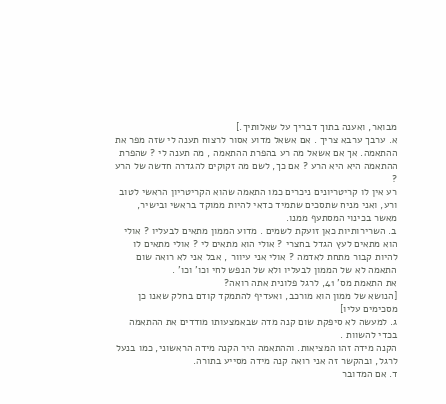מבואר, ואענה בתוך דבריך על שאלותיך.]
א. ערבך ערבא צריך . אם אשאל מדוע אסור לרצוח תענה לי שזה מפר את ההתאמה. אך אם אשאל מה רע בהפרת ההתאמה , מה תענה לי ? שהפרת ההתאמה היא היא הרע ? אם כך, לשם מה זקוקים להגדרה חדשה של הרע ?
רע אין לו קריטריונים ניכרים כמו התאמה שהוא הקריטריון הראשי לטוב ורע, ואני מניח שתסכים שתמיד כדאי להיות ממוקד בראשי ובישיר, מאשר בכינוי המסתעף ממנו.
ב. השרירותיות כאן זועקת לשמים . מדוע הממון מתאים לבעליו ? אולי הוא מתאים לעץ הגדל בחצרי ? אולי הוא מתאים לי ? אולי מתאים לו להיות קבור מתחת לאדמה ? אולי אני עיוור , אבל אני לא רואה שום התאמה לא של הממון לבעליו ולא של הנפש לחי וכו' וכו' .
את התאמת מס' 41, לרגל פלונית אתה רואה?
[הנושא של ממון הוא מורכב, ואעדיף להתמקד קודם בחלק שאנו כן מסכימים עליו]
ג. למעשה לא סיפקת שום קנה מדה שבאמצעותו מודדים את ההתאמה בכדי להשוות .
הקנה מידה זהו המציאות. וההתאמה היר הקנה מידה הראשוני, כמו בנעל לרגל, ובהקשר זה אני רואה קנה מידה מסייע בתורה.
ד. אם המדובר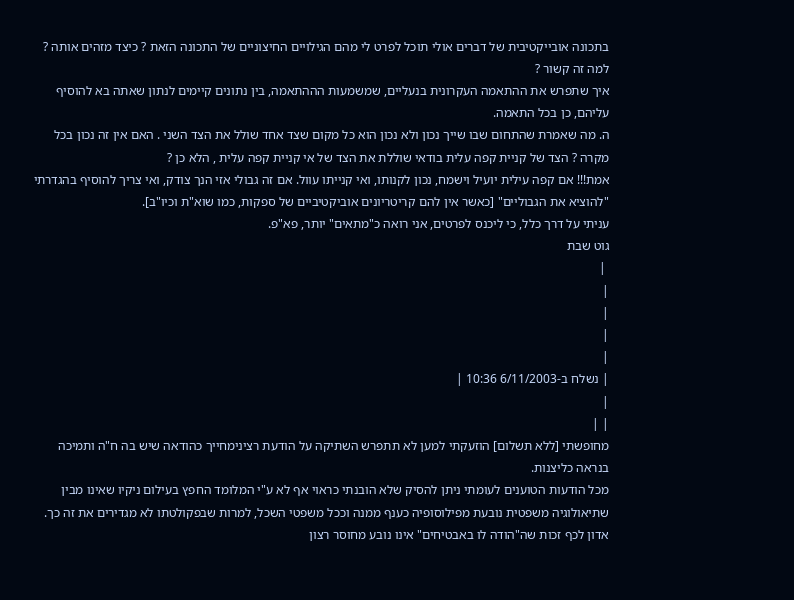בתכונה אובייקטיבית של דברים אולי תוכל לפרט לי מהם הגילויים החיצוניים של התכונה הזאת ? כיצד מזהים אותה ? למה זה קשור ?
איך שתפרש את ההתאמה העקרונית בנעליים, שמשמעות הההתאמה, בין נתונים קיימים לנתון שאתה בא להוסיף עליהם, כן בכל התאמה.
ה. מה שאמרת שהתחום שבו שייך נכון ולא נכון הוא כל מקום שצד אחד שולל את הצד השני . האם אין זה נכון בכל מקרה ? הצד של קניית קפה עלית בודאי שוללת את הצד של אי קניית קפה עלית , הלא כן ?
אמת!!! אם קפה עילית יועיל וישמח, נכון לקנותו, ואי קנייתו עוול. אם זה גבולי אזי הנך צודק, ואי צריך להוסיף בהגדרתי "להוציא את הגבוליים" [כאשר אין להם קריטריונים אוביקטיביים של ספקות, כמו שוא"ת וכיו"ב].
עניתי על דרך כלל, כי ליכנס לפרטים, אני רואה כ"מתאים" יותר, פא"פ.
גוט שבת
 |
|
|
|
|
| נשלח ב-6/11/2003 10:36 |
|
| |
מחופשתי [ללא תשלום] הוזעקתי למען לא תתפרש השתיקה על הודעת רצינימחייך כהודאה שיש בה ח"ה ותמיכה בנראה כליצנות.
מכל הודעות הטוענים לעומתי ניתן להסיק שלא הובנתי כראוי אף לא ע"י המלומד החפץ בעילום ניקיו שאינו מבין שתיאולוגיה משפטית נובעת מפילוסופיה כענף ממנה וככל משפטי השכל, למרות שבפקולטתו לא מגדירים את זה כך.
אדון לכף זכות שה"הודה לו באבטיחים" אינו נובע מחוסר רצון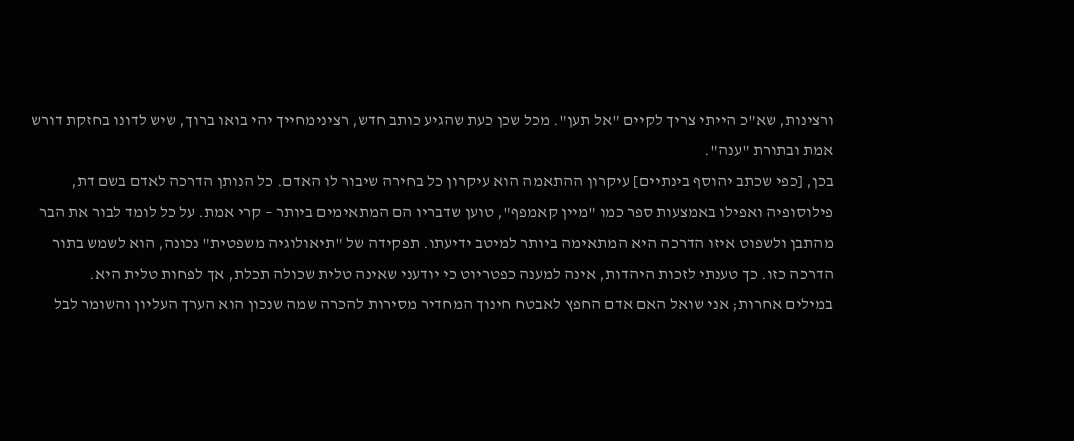ורצינות, שא"כ הייתי צריך לקיים "אל תען". מכל שכן כעת שהגיע כותב חדש, רצינימחייך יהי בואו ברוך, שיש לדונו בחזקת דורש אמת ובתורת "ענה".
בכן, [כפי שכתב יהוסף בינתיים] עיקרון ההתאמה הוא עיקרון כל בחירה שיבור לו האדם. כל הנותן הדרכה לאדם בשם דת, פילוסופיה ואפילו באמצעות ספר כמו "מיין קאמפף", טוען שדבריו הם המתאימים ביותר – קרי אמת. על כל לומד לבור את הבר מהתבן ולשפוט איזו הדרכה היא המתאימה ביותר למיטב ידיעתו. תפקידה של "תיאולוגיה משפטית" נכונה, הוא לשמש בתור הדרכה כזו. כך טענתי לזכות היהדות, אינה למענה כפטריוט כי יודעני שאינה טלית שכולה תכלת, אך לפחות טלית היא.
במילים אחרות; אני שואל האם אדם החפץ לאבטח חינוך המחדיר מסירות להכרה שמה שנכון הוא הערך העליון והשומר לבל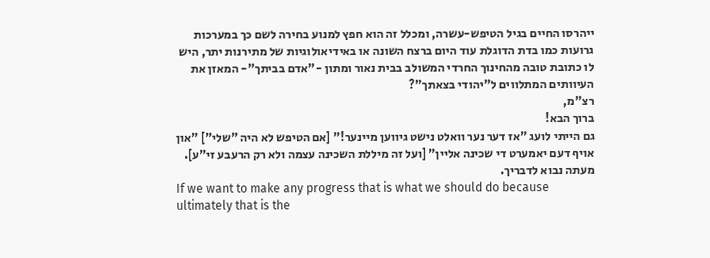ייהרסו החיים בגיל הטיפש-עשרה, ומכלל זה הוא חפץ למנוע בחירה לשם כך במערכות גרועות כמו בדת הדוגלת עוד היום ברצח השונה או באידיאולוגיות של מתירנות יתר, היש לו כתובת טובה מהחינוך החרדי המשולב בבית נאור ומתון -"אדם בביתך"- המאזן את העיוותים המתלווים ל"יהודי בצאתך"?
רצ"מ,
ברוך הבא!
גם הייתי לועג "אז דער נער וואלט נישט גיווען מיינער!" [אם הטיפש לא היה "שלי"] "און אויף דעם יאמערט די שכינה אליין" [ועל זה מיללת השכינה עצמה ולא רק הרעבע זי"ע].
מעתה נבוא לדבריך.
If we want to make any progress that is what we should do because ultimately that is the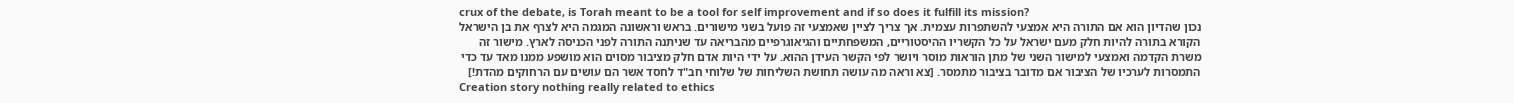crux of the debate, is Torah meant to be a tool for self improvement and if so does it fulfill its mission?
נכון שהדיון הוא אם התורה היא אמצעי להשתפרות עצמית. אך צריך לציין שאמצעי זה פועל בשני מישורים. בראש וראשונה המגמה היא לצרף את בן הישראל הקורא בתורה להיות חלק מעם ישראל על כל הקשריו ההיסטוריים, המשפחתיים והגיאוגרפיים מהבריאה עד שניתנה התורה לפני הכניסה לארץ. מישור זה משרת הקדמה ואמצעי למישור השני של מתן הוראות מוסר ויושר לפי הקשר העידן ההוא. על ידי היות אדם חלק מציבור מסוים הוא מושפע ממנו מאד עד כדי התמסרות לערכיו של הציבור אם מדובר בציבור מתמסר. [צא וראה מה עושה תחושת השליחות של שלוחי חב"ד לחסד אשר הם עושים עם הרחוקים מהדת!]
Creation story nothing really related to ethics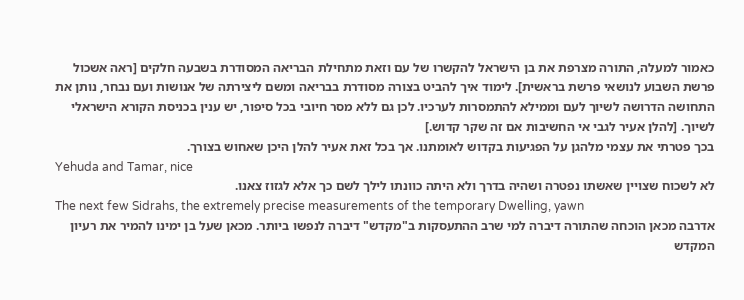כאמור למעלה, התורה מצרפת את בן הישראל להקשרו של עם וזאת מתחילת הבריאה המסודרת בשבעה חלקים [ראה אשכול פרשת השבוע לנושאי פרשת בראשית]. לימוד איך להביט בצורה מסודרת בבריאה ומשם ליצירתה של אנושות ועם נבחר, נותן את התחושה הדרושה לשיוך לעם וממילא להתמסרות לערכיו. לכן גם ללא מסר חיובי בכל סיפור, יש ענין בכניסת הקורא הישראלי לשיוך. [להלן אעיר לגבי אי החשיבות אם זה שקר קדוש.]
בכך פטרתי את עצמי מלהגן על הפגיעות בקדוש לאומתנו. אך בכל זאת אעיר להלן היכן שאחוש בצורך.
Yehuda and Tamar, nice
לא לשכוח שצויין שאשתו נפטרה ושהיה בדרך ולא היתה כוונתו לילך לשם כך אלא לגזוז צאנו.
The next few Sidrahs, the extremely precise measurements of the temporary Dwelling, yawn
אדרבה מכאן הוכחה שהתורה דיברה למי שרב ההתעסקות ב"מקדש" דיברה לנפשו ביותר. מכאן שעל בן ימינו להמיר את רעיון המקדש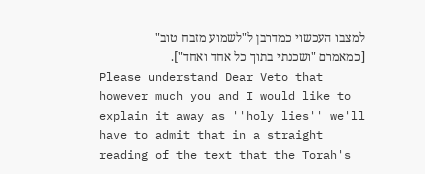למצבו העכשוי כמדרבן ל"לשמוע מזבח טוב" [כמאמרם "ושכנתי בתוך כל אחד ואחד"].
Please understand Dear Veto that however much you and I would like to explain it away as ''holy lies'' we'll have to admit that in a straight reading of the text that the Torah's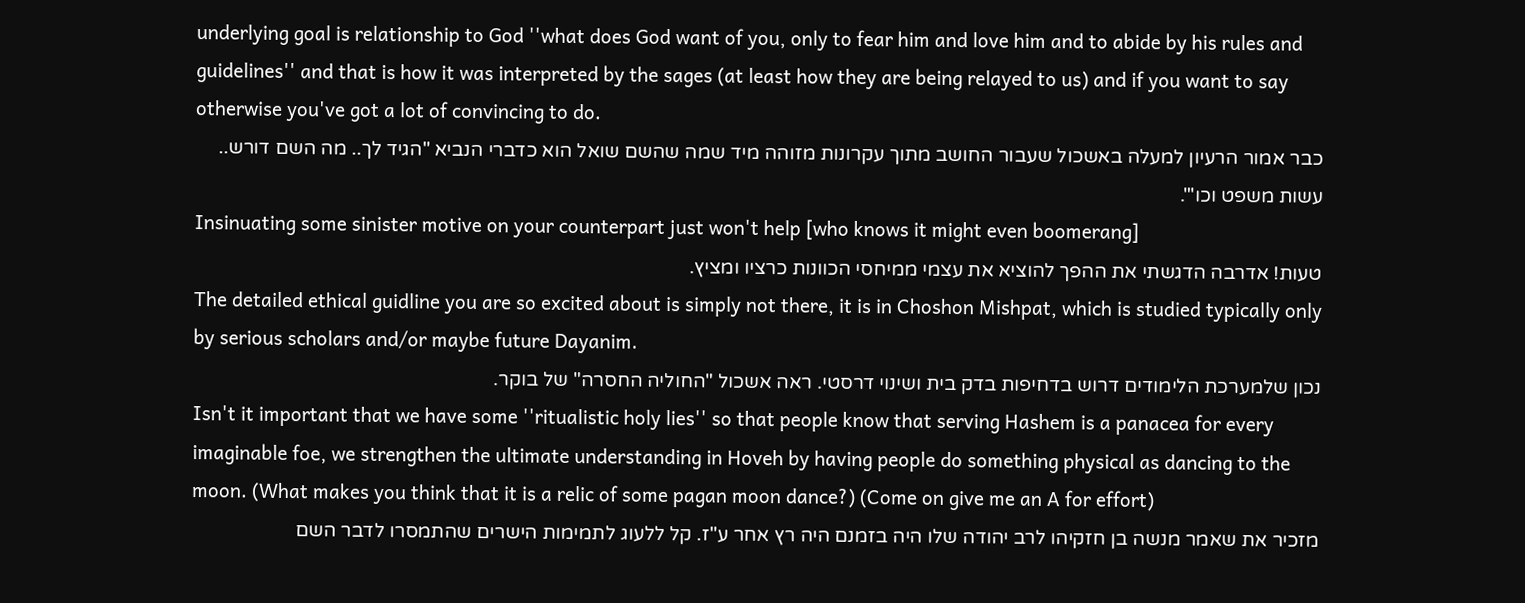underlying goal is relationship to God ''what does God want of you, only to fear him and love him and to abide by his rules and guidelines'' and that is how it was interpreted by the sages (at least how they are being relayed to us) and if you want to say otherwise you've got a lot of convincing to do.
כבר אמור הרעיון למעלה באשכול שעבור החושב מתוך עקרונות מזוהה מיד שמה שהשם שואל הוא כדברי הנביא "הגיד לך.. מה השם דורש.. עשות משפט וכו'".
Insinuating some sinister motive on your counterpart just won't help [who knows it might even boomerang]
טעות! אדרבה הדגשתי את ההפך להוציא את עצמי ממיחסי הכוונות כרציו ומציץ.
The detailed ethical guidline you are so excited about is simply not there, it is in Choshon Mishpat, which is studied typically only by serious scholars and/or maybe future Dayanim.
נכון שלמערכת הלימודים דרוש בדחיפות בדק בית ושינוי דרסטי. ראה אשכול "החוליה החסרה" של בוקר.
Isn't it important that we have some ''ritualistic holy lies'' so that people know that serving Hashem is a panacea for every imaginable foe, we strengthen the ultimate understanding in Hoveh by having people do something physical as dancing to the moon. (What makes you think that it is a relic of some pagan moon dance?) (Come on give me an A for effort)
מזכיר את שאמר מנשה בן חזקיהו לרב יהודה שלו היה בזמנם היה רץ אחר ע"ז. קל ללעוג לתמימות הישרים שהתמסרו לדבר השם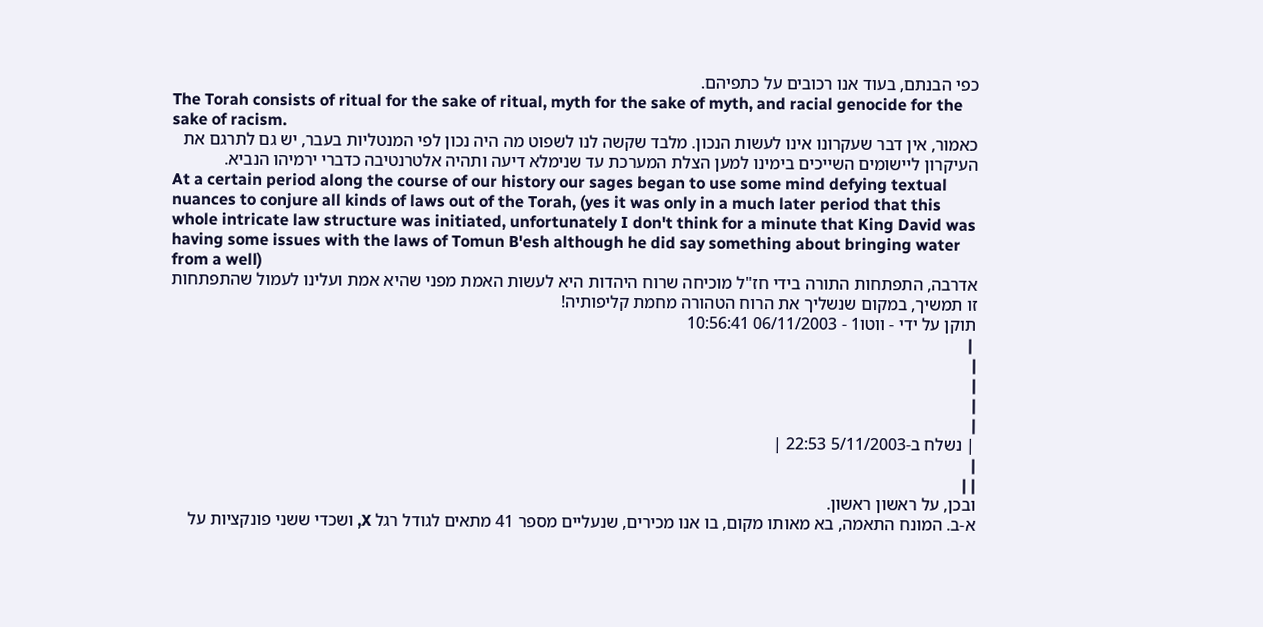כפי הבנתם, בעוד אנו רכובים על כתפיהם.
The Torah consists of ritual for the sake of ritual, myth for the sake of myth, and racial genocide for the sake of racism.
כאמור, אין דבר שעקרונו אינו לעשות הנכון. מלבד שקשה לנו לשפוט מה היה נכון לפי המנטליות בעבר, יש גם לתרגם את העיקרון ליישומים השייכים בימינו למען הצלת המערכת עד שנימלא דיעה ותהיה אלטרנטיבה כדברי ירמיהו הנביא.
At a certain period along the course of our history our sages began to use some mind defying textual nuances to conjure all kinds of laws out of the Torah, (yes it was only in a much later period that this whole intricate law structure was initiated, unfortunately I don't think for a minute that King David was having some issues with the laws of Tomun B'esh although he did say something about bringing water from a well)
אדרבה, התפתחות התורה בידי חז"ל מוכיחה שרוח היהדות היא לעשות האמת מפני שהיא אמת ועלינו לעמול שהתפתחות זו תמשיך, במקום שנשליך את הרוח הטהורה מחמת קליפותיה!
תוקן על ידי - ווטו1 - 06/11/2003 10:56:41
 |
|
|
|
|
| נשלח ב-5/11/2003 22:53 |
|
| |
ובכן, על ראשון ראשון.
א-ב. המונח התאמה, בא מאותו מקום, בו אנו מכירים, שנעליים מספר 41 מתאים לגודל רגל X, ושכדי ששני פונקציות על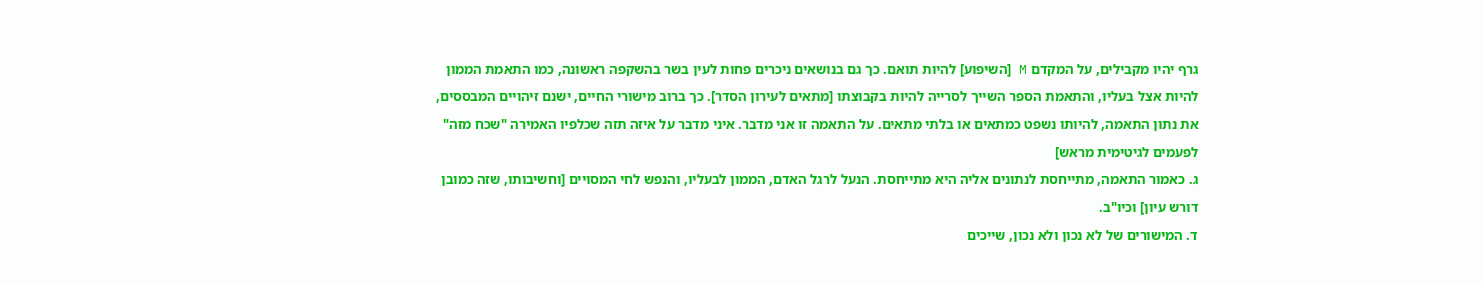גרף יהיו מקבילים, על המקדם M [השיפוע] להיות תואם. כך גם בנושאים ניכרים פחות לעין בשר בהשקפה ראשונה, כמו התאמת הממון להיות אצל בעליו, והתאמת הספר השייך לסרייה להיות בקבוצתו [מתאים לעירון הסדר]. כך ברוב מישורי החיים, ישנם זיהויים המבססים, את נתון התאמה, להיותו נשפט כמתאים או בלתי מתאים. על התאמה זו אני מדבר. איני מדבר על איזה תזה שכלפיו האמירה "שכח מזה" לפעמים לגיטימית מראש]
ג. כאמור התאמה, מתייחסת לנתונים אליה היא מתייחסת. הנעל לרגל האדם, הממון לבעליו, והנפש לחי המסויים [וחשיבותו, שזה כמובן דורש עיון] וכיו"ב.
ד. המישורים של לא נכון ולא נכון, שייכים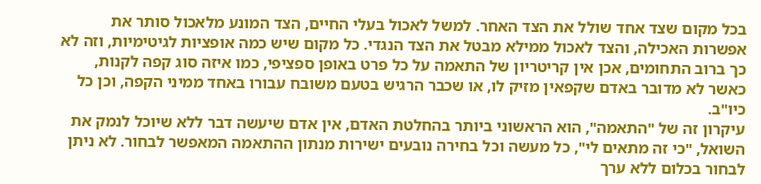בכל מקום שצד אחד שולל את הצד האחר. למשל לאכול בעלי החיים, הצד המונע מלאכול סותר את אפשרות האכילה, והצד לאכול ממילא מבטל את הצד הנגדי. כל מקום שיש כמה אופציות לגיטימיות, וזה לא כך ברוב התחומים, אכן אין קריטריון של התאמה על כל פרט באופן ספציפי, כמו איזה סוג קפה לקנות, כאשר לא מדובר באדם שקפאין מזיק לו, או שכבר הרגיש בטעם משובח עבורו באחד ממיני הקפה, וכן כל כיו"ב.
עיקרון זה של "התאמה", הוא הראשוני ביותר בהחלטת האדם, אין אדם שיעשה דבר ללא שיוכל לנמק את השואל, "כי זה מתאים לי", כל מעשה וכל בחירה נובעים ישירות מנתון ההתאמה המאפשר לבחור. לא ניתן לבחור בכלום ללא ערך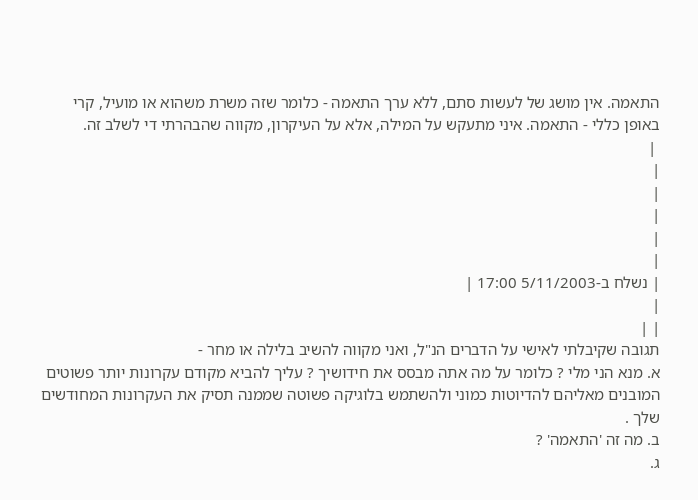התאמה. אין מושג של לעשות סתם, ללא ערך התאמה - כלומר שזה משרת משהוא או מועיל, קרי באופן כללי - התאמה. איני מתעקש על המילה, אלא על העיקרון, מקווה שהבהרתי די לשלב זה.
 |
|
|
|
|
|
| נשלח ב-5/11/2003 17:00 |
|
| |
תגובה שקיבלתי לאישי על הדברים הנ"ל, ואני מקווה להשיב בלילה או מחר -
א. מנא הני מלי ? כלומר על מה אתה מבסס את חידושיך ? עליך להביא מקודם עקרונות יותר פשוטים המובנים מאליהם להדיוטות כמוני ולהשתמש בלוגיקה פשוטה שממנה תסיק את העקרונות המחודשים שלך .
ב. מה זה 'התאמה' ?
ג.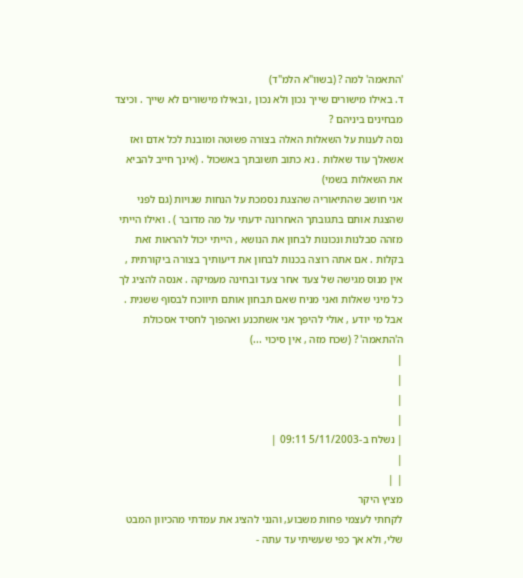'התאמה' למה ? (בשוו"א הלמ"ד)
ד. באילו מישורים שייך נכון ולא נכון , ובאילו מישורים לא שייך . וכיצד מבחינים ביניהם ?
נסה לענות על השאלות האלה בצורה פשוטה ומובנת לכל אדם ואז אשאלך עוד שאלות . נא כתוב תשובתך באשכול . (אינך חייב להביא את השאלות בשמי)
אני חושב שהתיאוריה שהצגת נסמכת על הנחות שגויות (גם לפני שהצגת אותם בתגובתך האחרונה ידעתי על מה מדובר ) . ואילו הייתי מזהה סבלנות ונכונות לבחון את הנושא , הייתי יכול להראות זאת בקלות . אם אתה רוצה בכנות לבחון את דיעותיך בצורה ביקורתית , אין מנוס מגישה של צעד אחר צעד ובחינה מעמיקה . אנסה להציג לך כל מיני שאלות ואני מניח שאם תבחון אותם תיווכח לבסוף ששגית . אבל מי יודע , אולי להיפך אני אשתכנע ואהפוך לחסיד אסכולת ה'התאמה' ? (שכח מזה , אין סיכוי ...)
|
|
|
|
| נשלח ב-5/11/2003 09:11 |
|
| |
מציץ היקר
לקחתי לעצמי פחות משבוע, והנני להציג את עמדתי מהכיוון המבט שלי, ולא אך כפי שעשיתי עד עתה -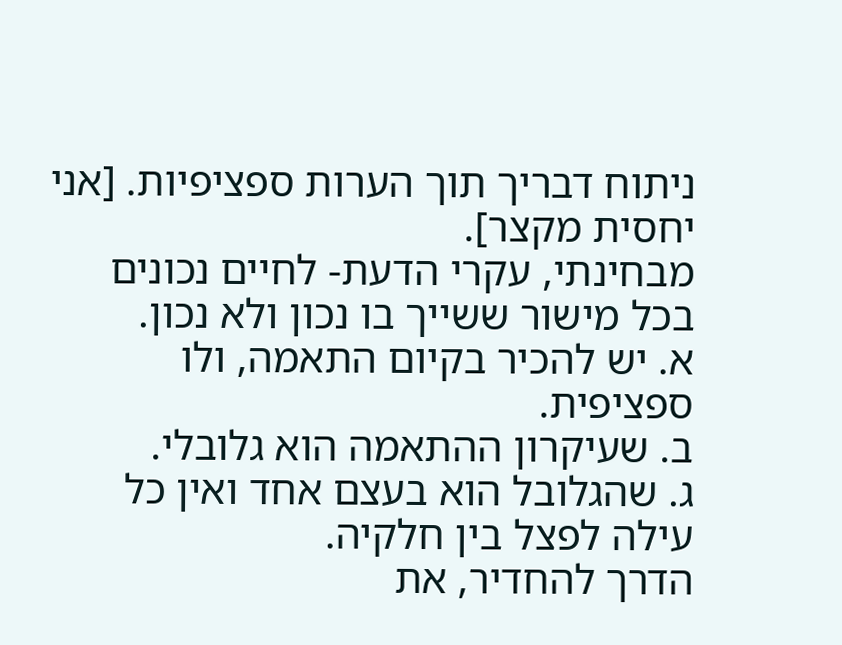ניתוח דבריך תוך הערות ספציפיות. [אני יחסית מקצר].
מבחינתי, עקרי הדעת- לחיים נכונים בכל מישור ששייך בו נכון ולא נכון.
א. יש להכיר בקיום התאמה, ולו ספציפית.
ב. שעיקרון ההתאמה הוא גלובלי.
ג. שהגלובל הוא בעצם אחד ואין כל עילה לפצל בין חלקיה.
הדרך להחדיר, את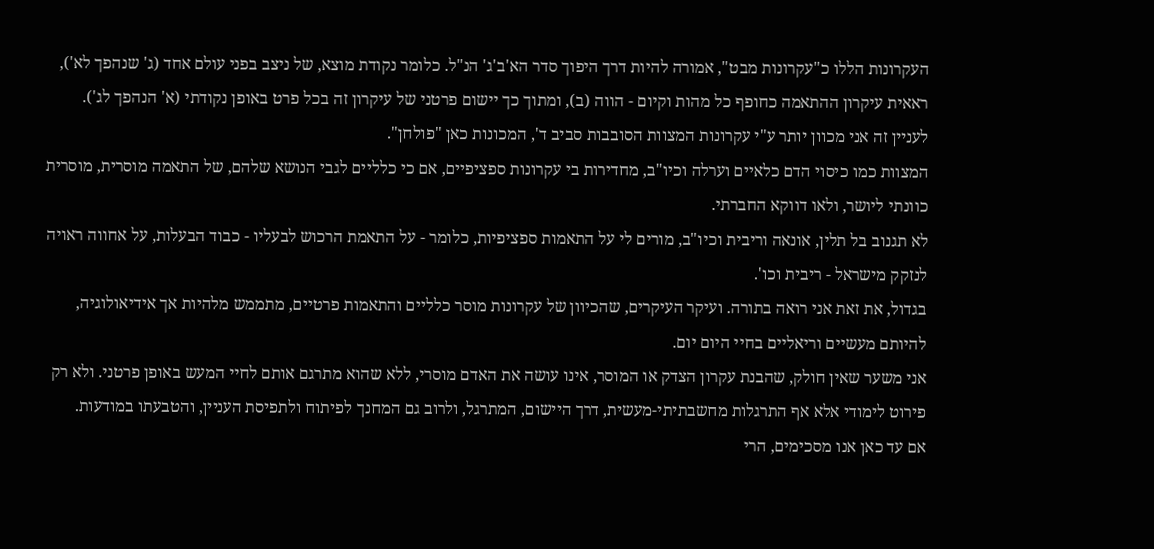העקרונות הללו כ"עקרונות מבט", אמורה להיות דרך היפוך סדר הא'ב'ג' הנ"ל. כלומר נקודת מוצא, של ניצב בפני עולם אחד (ג' שנהפך לא'), ראאית עיקרון ההתאמה כחופף כל מהות וקיום - הווה (ב), ומתוך כך יישום פרטני של עיקרון זה בכל פרט באופן נקודתי (א' הנהפך לג'). לעניין זה אני מכוון יותר ע"י עקרונות המצוות הסובבות סביב ד', המכונות כאן "פולחן".
המצוות כמו כיסוי הדם כלאיים וערלה וכיו"ב, מחדירות בי עקרונות ספציפיים, אם כי כלליים לגבי הנושא שלהם, של התאמה מוסרית, מוסרית כוונתי ליושר, ולאו דווקא החברתי.
לא תגנוב בל תלין, אונאה וריבית וכיו"ב, מורים לי על התאמות ספציפיות, כלומר - על התאמת הרכוש לבעליו - כבוד הבעלות, על אחווה ראויה לנזקק מישראל - ריבית וכו'.
בגדול, את זאת אני רואה בתורה. ועיקר העיקרים, שהכיוון של עקרונות מוסר כלליים והתאמות פרטיים, מתממש מלהיות אך אידיאולוגיה, להיותם מעשיים וריאליים בחיי היום יום.
אני משער שאין חולק, שהבנת עקרון הצדק או המוסר, אינו עושה את האדם מוסרי, ללא שהוא מתרגם אותם לחיי המעש באופן פרטני. ולא רק פירוט לימודי אלא אף התרגלות מחשבתיתי-מעשית, דרך היישום, המתרגל, ולרוב גם המחנך לפיתוח ולתפיסת העניין, והטבעתו במודעות.
אם עד כאן אנו מסכימים, הרי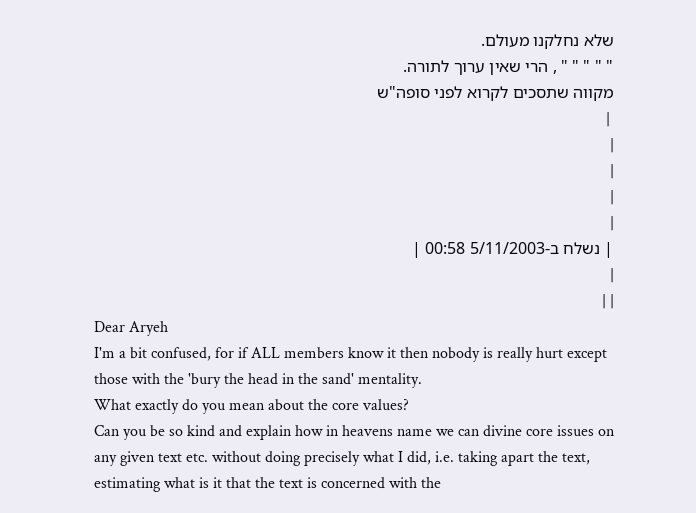שלא נחלקנו מעולם.
" " " " " , הרי שאין ערוך לתורה.
מקווה שתסכים לקרוא לפני סופה"ש
 |
|
|
|
|
| נשלח ב-5/11/2003 00:58 |
|
| |
Dear Aryeh
I'm a bit confused, for if ALL members know it then nobody is really hurt except those with the 'bury the head in the sand' mentality.
What exactly do you mean about the core values?
Can you be so kind and explain how in heavens name we can divine core issues on any given text etc. without doing precisely what I did, i.e. taking apart the text, estimating what is it that the text is concerned with the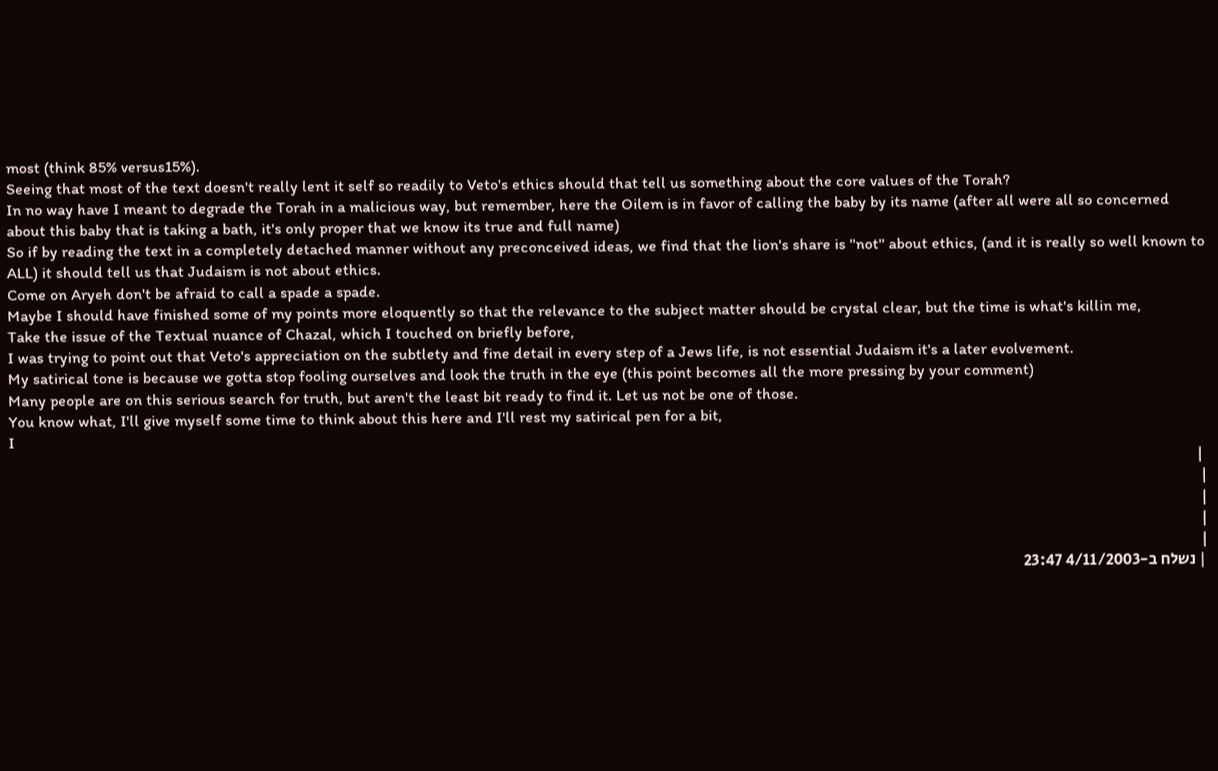most (think 85% versus15%).
Seeing that most of the text doesn't really lent it self so readily to Veto's ethics should that tell us something about the core values of the Torah?
In no way have I meant to degrade the Torah in a malicious way, but remember, here the Oilem is in favor of calling the baby by its name (after all were all so concerned about this baby that is taking a bath, it's only proper that we know its true and full name)
So if by reading the text in a completely detached manner without any preconceived ideas, we find that the lion's share is ''not'' about ethics, (and it is really so well known to ALL) it should tell us that Judaism is not about ethics.
Come on Aryeh don't be afraid to call a spade a spade.
Maybe I should have finished some of my points more eloquently so that the relevance to the subject matter should be crystal clear, but the time is what's killin me,
Take the issue of the Textual nuance of Chazal, which I touched on briefly before,
I was trying to point out that Veto's appreciation on the subtlety and fine detail in every step of a Jews life, is not essential Judaism it's a later evolvement.
My satirical tone is because we gotta stop fooling ourselves and look the truth in the eye (this point becomes all the more pressing by your comment)
Many people are on this serious search for truth, but aren't the least bit ready to find it. Let us not be one of those.
You know what, I'll give myself some time to think about this here and I'll rest my satirical pen for a bit,
I
 |
|
|
|
|
| נשלח ב-4/11/2003 23:47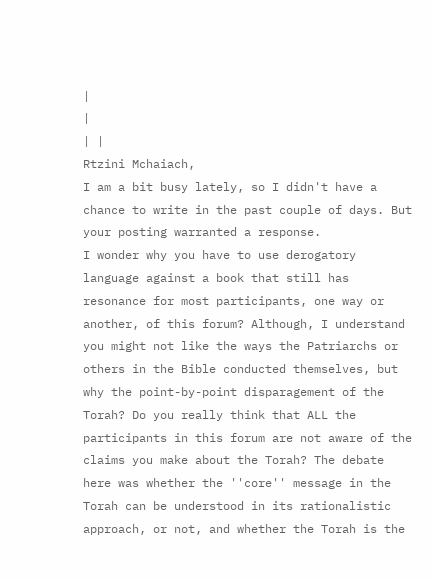|
|
| |
Rtzini Mchaiach,
I am a bit busy lately, so I didn't have a chance to write in the past couple of days. But your posting warranted a response.
I wonder why you have to use derogatory language against a book that still has resonance for most participants, one way or another, of this forum? Although, I understand you might not like the ways the Patriarchs or others in the Bible conducted themselves, but why the point-by-point disparagement of the Torah? Do you really think that ALL the participants in this forum are not aware of the claims you make about the Torah? The debate here was whether the ''core'' message in the Torah can be understood in its rationalistic approach, or not, and whether the Torah is the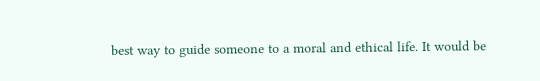best way to guide someone to a moral and ethical life. It would be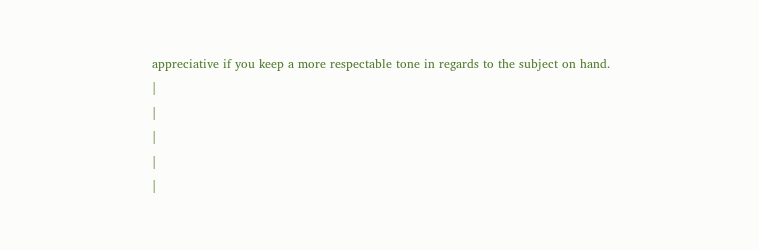appreciative if you keep a more respectable tone in regards to the subject on hand.
|
|
|
|
|